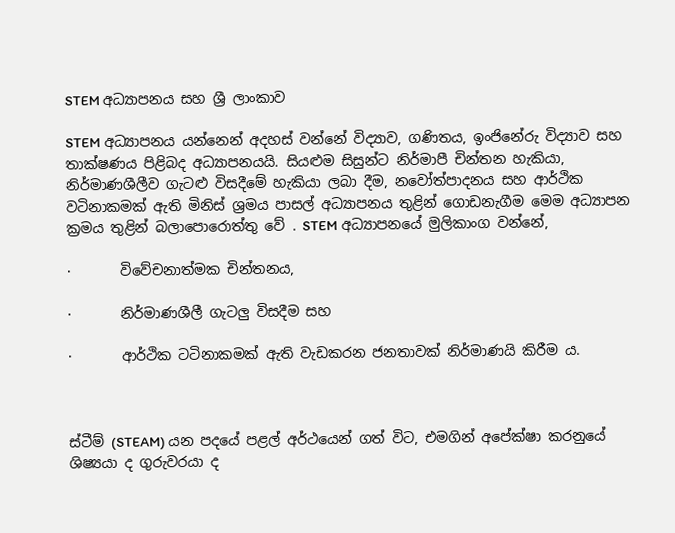STEM අධ්‍යාපනය සහ ශ්‍රී ලාංකාව

STEM අධ්‍යාපනය යන්නෙන් අදහස් වන්නේ විද්‍යාව, ගණිතය, ඉංජිනේරු විද්‍යාව සහ තාක්ෂණය පිළිබද අධ්‍යාපනයයි. සියළුම සිසුන්ට නිර්මාපී චින්තන හැකියා, නිර්මාණශීලීව ගැටළු විසදීමේ හැකියා ලබා දීම, නවෝත්පාදනය සහ ආර්ථික වටිනාකමක් ඇති මිනිස් ශ්‍රමය පාසල් අධ්‍යාපනය තුළින් ගොඩනැගීම මෙම අධ්‍යාපන ක්‍රමය තුළින් බලාපොරොත්තු වේ . STEM අධ්‍යාපනයේ මුලිකාංග වන්නේ,

·       විවේචනාත්මක චින්තනය,

·       නිර්මාණශීලී ගැටලු විසදීම සහ

·       ආර්ථික ටටිනාකමක් ඇති වැඩකරන ජනතාවක් නිර්මාණයි කිරීම ය.



ස්ටීම් (STEAM) යන පදයේ පළල් අර්ථයෙන් ගත් විට, එමගින් අපේක්ෂා කරනුයේ ශිෂ්‍යයා ද ගුරුවරයා ද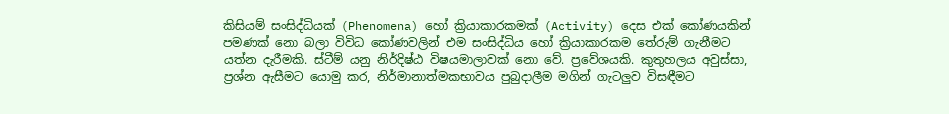කිසියම් සංසිද්ධියක් (Phenomena) හෝ ක්‍රියාකාරකමක් (Activity) දෙස එක් කෝණයකින් පමණක් නො බලා විවිධ කෝණවලින් එම සංසිද්ධිය හෝ ක්‍රියාකාරකම තේරුම් ගැනීමට යත්න දැරීමකි. ස්ටීම් යනු නිර්දිෂ්ඨ විෂයමාලාවක් නො වේ. ප්‍රවේශයකි. කුතුහලය අවුස්සා, ප්‍රශ්න ඇසීමට යොමු කර, නිර්මානාත්මකභාවය පුබුදාලීම මගින් ගැටලුව විසඳීමට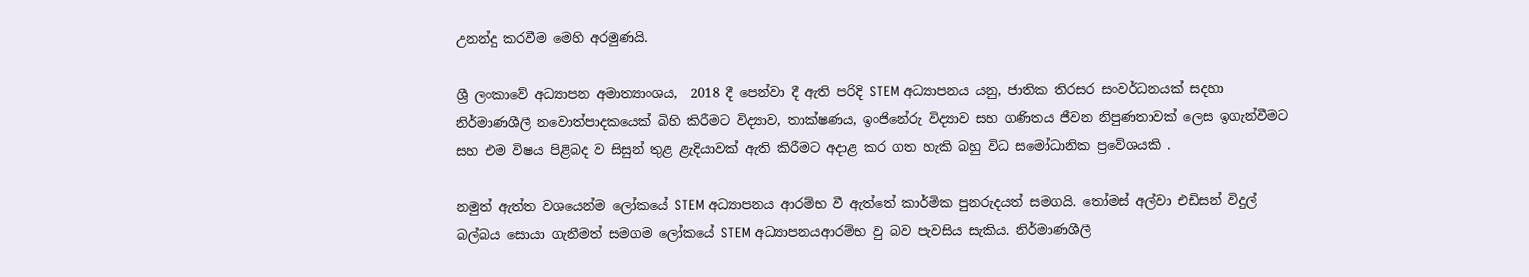උනන්දු කරවීම මෙහි අරමුණයි.

ශ්‍රී ලංකාවේ අධ්‍යාපන අමාත්‍යාංශය,  2018 දී පෙන්වා දී ඇති පරිදි STEM අධ්‍යාපනය යනු, ජාතික තිරසර සංවර්ධනයක් සදහා නිර්මාණශීලී නවොත්පාදකයෙක් බිහි කිරීමට විද්‍යාව, තාක්ෂණය, ඉංජිනේරු විද්‍යාව සහ ගණිතය ජීවන නිපුණතාවක් ලෙස ඉගැන්වීමට  සහ එම විෂය පිළිබද ව සිසුන් තුළ ළැදියාවක් ඇති කිරීමට අදාළ කර ගත හැකි බහු විධ සමෝධානික ප්‍රවේශයකි .

නමුත් ඇත්ත වශයෙන්ම ලෝකයේ STEM අධ්‍යාපනය ආරම්භ වී ඇත්තේ කාර්මික පුනරුදයත් සමගයි. තෝමස් අල්වා එඩිසන් විදුල් බල්බය සොයා ගැනීමත් සමගම ලෝකයේ STEM අධ්‍යාපනයආරම්භ වු බව පැවසිය සැකිය. නිර්මාණශීලී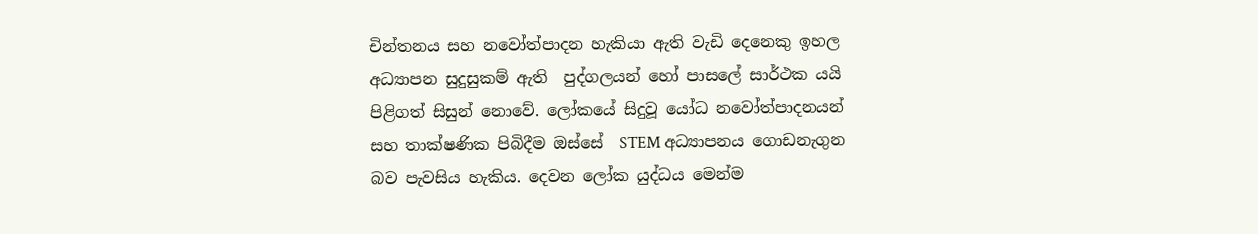චින්තනය සහ නවෝත්පාදන හැකියා ඇති වැඩි දෙනෙකු ඉහල අධ්‍යාපන සුදුසුකම් ඇති  පුද්ගලයන් හෝ පාසලේ සාර්ථක යයි පිළිගත් සිසුන් නොවේ. ලෝකයේ සිදුවූ යෝධ නවෝත්පාදනයන් සහ තාක්ෂණික පිබිදීම ඔස්සේ  STEM අධ්‍යාපනය ගොඩනැගුන බව පැවසිය හැකිය. දෙවන ලෝක යුද්ධය මෙන්ම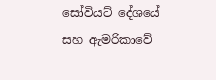සෝවියට් දේශයේ සහ ඇමරිකාවේ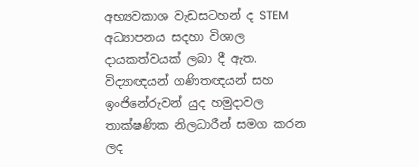අභ්‍යවකාශ වැඩසටහන් ද STEM අධ්‍යාපනය සදහා විශාල දායකත්වයක් ලබා දී ඇත. විද්‍යාඥයන් ගණිතඥයන් සහ ඉංජිනේරුවන් යුද හමුදාවල තාක්ෂණික නිලධාරීන් සමග කරන ලද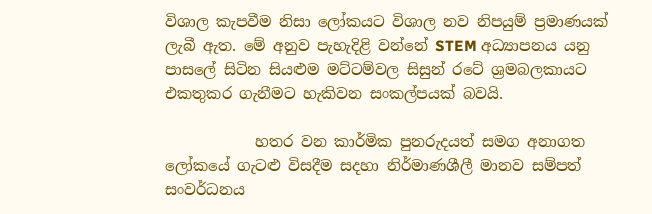විශාල කැපවීම නිසා ලෝකයට විශාල නව නිපයුම් ප්‍රමාණයක් ලැබී ඇත. මේ අනුව පැහැදිළි වන්නේ STEM අධ්‍යාපනය යනු  පාසලේ සිටින සියළුම මට්ටම්වල සිසුන් රටේ ශ්‍රමබලකායට එකතුකර ගැනීමට හැකිවන සංකල්පයක් බවයි.

            හතර වන කාර්මික පුනරුදයත් සමග අනාගත ලෝකයේ ගැටළු විසදීම සදහා නිර්මාණශීලී මානව සම්පත් සංවර්ධනය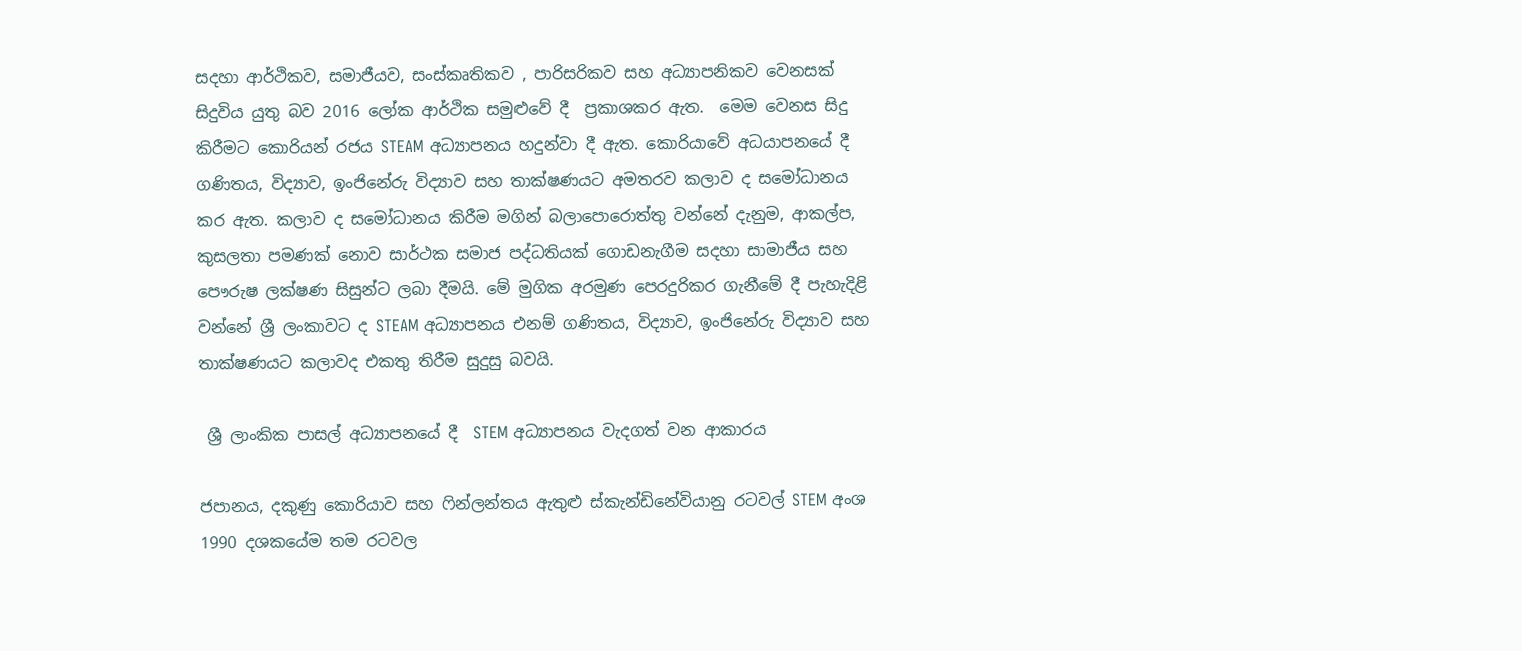සදහා ආර්ථිකව, සමාජීයව, සංස්කෘතිකව , පාරිසරිකව සහ අධ්‍යාපනිකව වෙනසක් සිදුවිය යුතු බව 2016 ලෝක ආර්ථික සමුළුවේ දී  ප්‍රකාශකර ඇත.  මෙම වෙනස සිදු කිරීමට කොරියන් රජය STEAM අධ්‍යාපනය හදුන්වා දී ඇත. කොරියාවේ අධයාපනයේ දී ගණිතය, විද්‍යාව, ඉංජිනේරු විද්‍යාව සහ තාක්ෂණයට අමතරව කලාව ද සමෝධානය කර ඇත. කලාව ද සමෝධානය කිරීම මගින් බලාපොරොත්තු වන්නේ දැනුම, ආකල්ප, කුසලතා පමණක් නොව සාර්ථක සමාජ පද්ධතියක් ගොඩනැගීම සදහා සාමාජීය සහ පෞරුෂ ලක්ෂණ සිසුන්ට ලබා දීමයි. මේ මුගික අරමුණ පෙරදුරිකර ගැනීමේ දී පැහැදිළි වන්නේ ශ්‍රී ලංකාවට ද STEAM අධ්‍යාපනය එනම් ගණිතය, විද්‍යාව, ඉංජිනේරු විද්‍යාව සහ තාක්ෂණයට කලාවද එකතු තිරීම සුදුසු බවයි.

 ශ්‍රී ලාංකික පාසල් අධ්‍යාපනයේ දී  STEM අධ්‍යාපනය වැදගත් වන ආකාරය

ජපානය, දකුණු කොරියාව සහ ෆින්ලන්තය ඇතුළු ස්කැන්ඩිනේවියානු රටවල් STEM අංශ  1990 දශකයේම තම රටවල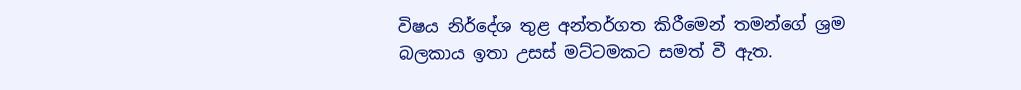විෂය නිර්දේශ තුළ අන්තර්ගත කිරීමෙන් තමන්ගේ ශ්‍රම බලකාය ඉතා උසස් මට්ටමකට සමත් වී ඇත.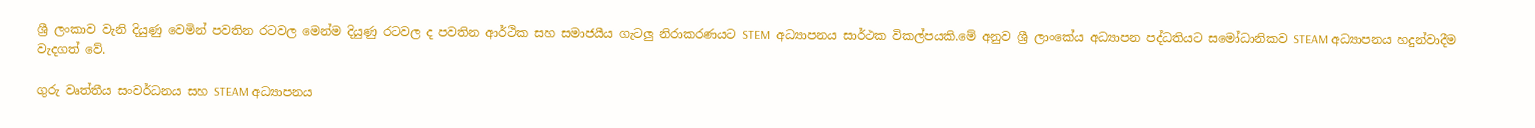ශ්‍රී ලංකාව වැනි දියුණු වෙමින් පවතින රටවල මෙන්ම දියුණු රටවල ද පවතින ආර්ථික සහ සමාජයීය ගැටලු නිරාකරණයට STEM  අධ්‍යාපනය සාර්ථක විකල්පයකි.මේ අනුව ශ්‍රී ලාංකේය අධ්‍යාපන පද්ධතියට සමෝධානිකව STEAM අධ්‍යාපනය හදුන්වාදීම වැදගත් වේ.

ගුරු වෘත්තීය සංවර්ධනය සහ STEAM අධ්‍යාපනය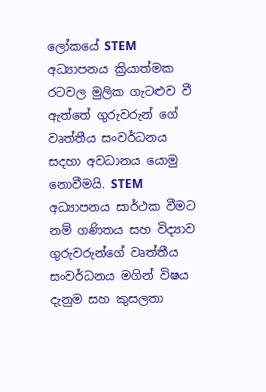ලෝකයේ STEM අධ්‍යාපනය ක්‍රියාත්මක රටවල මුලික ගැටළුව වී ඇත්තේ ගුරුවරුන් ගේ වෘත්තීය සංවර්ධනය සදහා අවධානය යොමු නොවීමයි. STEM අධ්‍යාපනය සාර්ථක වීමට නම් ගණිතය සහ විද්‍යාව ගුරුවරුන්ගේ වෘත්තීය සංවර්ධනය මගින් විෂය දැනුම සහ කුසලතා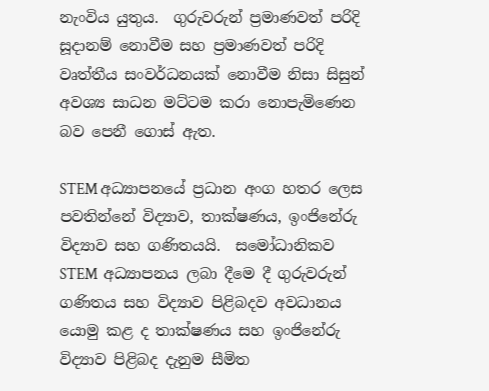නැංවිය යුතුය.  ගුරුවරුන් ප්‍රමාණවත් පරිදි සූදානම් නොවීම සහ ප්‍රමාණවත් පරිදි වෘත්තීය සංවර්ධනයක් නොවීම නිසා සිසුන් අවශ්‍ය සාධන මට්ටම කරා නොපැමිණෙන බව පෙනී ගොස් ඇත.

STEM අධ්‍යාපනයේ ප්‍රධාන අංග හතර ලෙස පවතින්නේ විද්‍යාව, තාක්ෂණය, ඉංජිනේරු විද්‍යාව සහ ගණිතයයි.  සමෝධානිකව STEM  අධ්‍යාපනය ලබා දීමෙ දී ගුරුවරුන් ගණිතය සහ විද්‍යාව පිළිබදව අවධානය යොමු කළ ද තාක්ෂණය සහ ඉංජිනේරු විද්‍යාව පිළිබද දැනුම සීමිත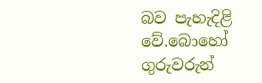බව පැහැදිළි වේ.බොහෝ ගුරුවරුන්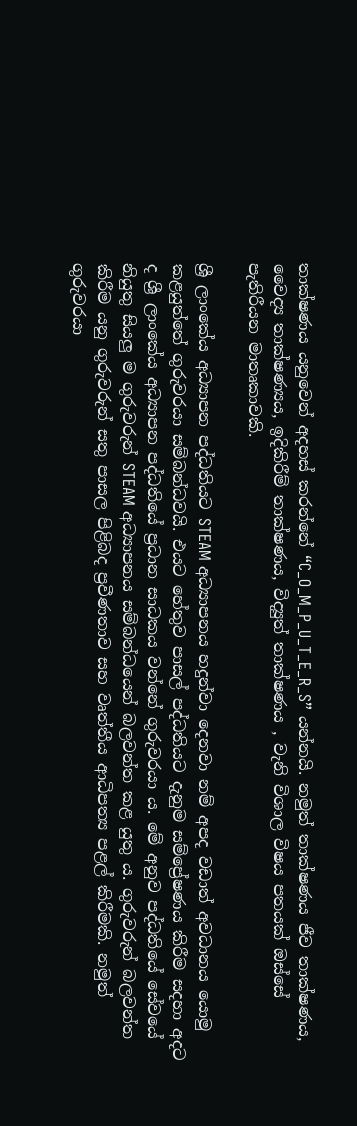තාක්ෂණය යනුවෙන් අදහස් කරන්නේ “C_O_M_P_U_T_E_R_S” යන්නයි. නමුත් තාක්ෂණය ජීව තාක්ෂණය, වෛද්‍ය තාක්ෂණ්‍යය, ඉදිකිරීම් තාක්ෂණය, විද්‍යුත් තාක්ෂණය , වැනි විශාල විෂය පතයක් ඔස්සේ පැතිරීයන මාතෘකාවකි.

ශ්‍රී ලාංකේය අධ්‍යාපන පද්ධතියට STEAM අධ්‍යාපනය හදුන්වා දෙනවා නම් අපද වඩාත් අවධානය යොමු කළයුත්තේ ගුරුවරයා සම්බන්ධවයි. එයට හේතුව පාසල් පද්ධතියට දැනුම සම්ප්‍රේෂණය කිරීම සදහා අදට ද ශ්‍රී ලාංකේය අධ්‍යාපන පද්ධතියේ ප්‍රධාන සාධකය වන්නේ ගුරුවරයා ය. මේ අනුව පද්ධතියේ සේවයේ නියුතු සියලු ම ගුරුවරුන් STEAM අධ්‍යාපනය සම්බන්ධයෙන් බලවන්ත කළ යුතු ය. ගුරුවරුන් බලවන්ත කිරීම යනු ගුරුවරුන් සතු පාසල පිළිබද ප්‍රවීණතාව සහ වෘත්තීය ආධිපත්‍ය පළල් කිරීමකි. නමුත් ගුරුවරයා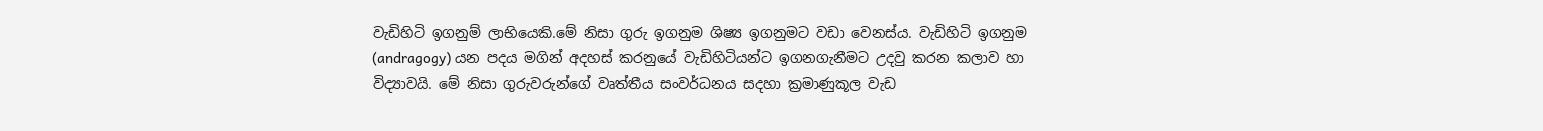වැඩිහිටි ඉගනුම් ලාභියෙකි.මේ නිසා ගුරු ඉගනුම ශිෂ්‍ය ඉගනුමට වඩා වෙනස්ය. වැඩිහිටි ඉගනුම (andragogy) යන පදය මගින් අදහස් කරනුයේ වැඩිහිටියන්ට ඉගනගැනීමට උදවු කරන කලාව හා විද්‍යාවයි. මේ නිසා ගුරුවරුන්ගේ වෘත්තීය සංවර්ධනය සදහා ක්‍රමාණුකූල වැඩ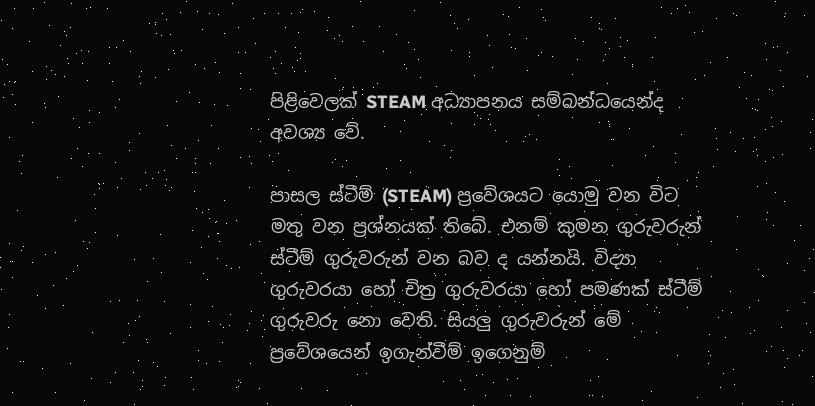පිළිවෙලක් STEAM අධ්‍යාපනය සම්බන්ධයෙන්ද අවශ්‍ය වේ.

පාසල ස්ටීම් (STEAM) ප්‍රවේශයට යොමු වන විට මතු වන ප්‍රශ්නයක් තිබේ. එනම් කුමන ගුරුවරුන්  ස්ටීම් ගුරුවරුන් වන බව ද යන්නයි. විද්‍යා ගුරුවරයා හෝ චිත්‍ර ගුරුවරයා හෝ පමණක් ස්ටීම් ගුරුවරු නො වෙති. සියලු ගුරුවරුන් මේ ප්‍රවේශයෙන් ඉගැන්වීම් ඉගෙනුම්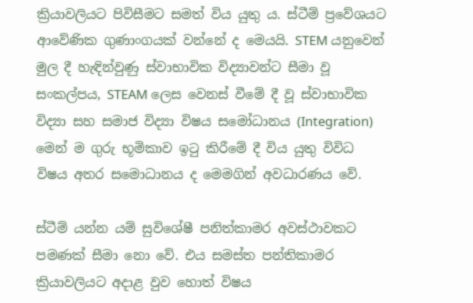ක්‍රියාවලියට පිවිසීමට සමත් විය යුතු ය. ස්ටීම් ප්‍රවේශයට ආවේණික ගුණාංගයක් වන්නේ ද මෙයයි. STEM යනුවෙන් මුල දී හැඳින්වුණු ස්වාභාවික විද්‍යාවන්ට සීමා වූ සංකල්පය, STEAM ලෙස වෙනස් වීමේ දී වූ ස්වාභාවික විද්‍යා සහ සමාජ විද්‍යා විෂය සමෝධානය (Integration) මෙන් ම ගුරු භූමිකාව ඉටු කිරීමේ දී විය යුතු විවිධ විෂය අතර සමොධානය ද මෙමගින් අවධාරණය වේ.

ස්ටීම් යන්න යම් සුවිශේෂී පනිත්කාමර අවස්ථාවකට පමණක් සීමා නො වේ. එය සමස්ත පන්තිකාමර ක්‍රියාවලියට අදාළ වුව හොත් විෂය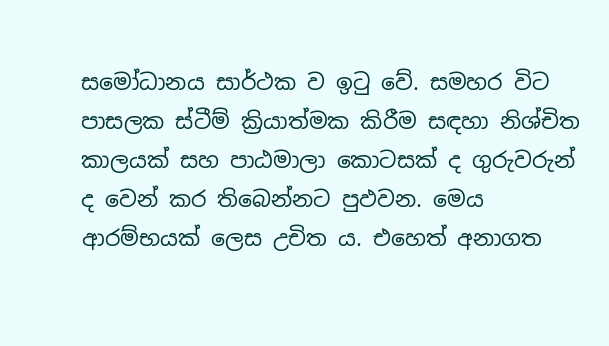සමෝධානය සාර්ථක ව ඉටු වේ. සමහර විට පාසලක ස්ටීම් ක්‍රියාත්මක කිරීම සඳහා නිශ්චිත කාලයක් සහ පාඨමාලා කොටසක් ද ගුරුවරුන් ද වෙන් කර තිබෙන්නට පුඵවන. මෙය ආරම්භයක් ලෙස උචිත ය. එහෙත් අනාගත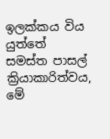ඉලක්කය විය යුත්තේ සමස්ත පාසල් ක්‍රියාකාරිත්වය, මේ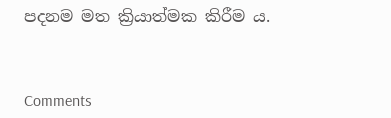පදනම මත ක්‍රියාත්මක කිරීම ය.



Comments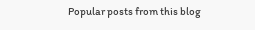Popular posts from this blog